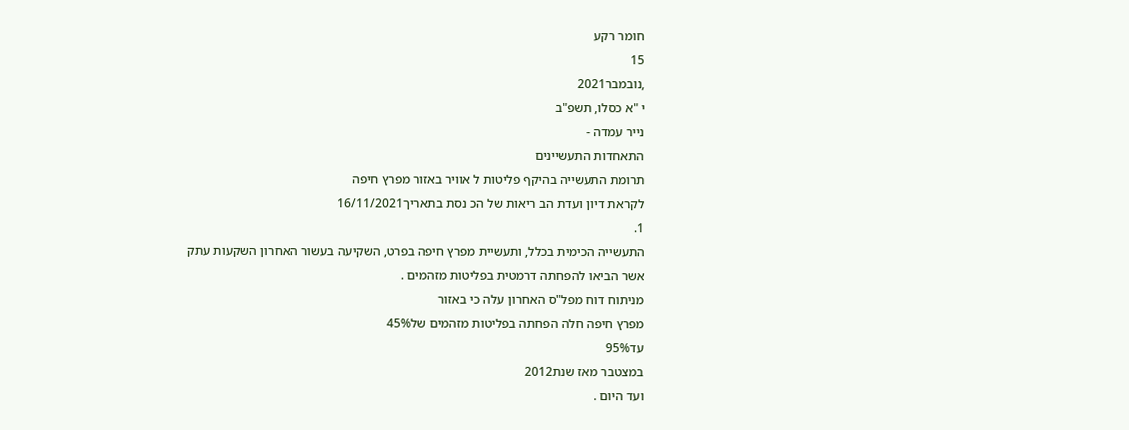חומר רקע
15
,נובמבר2021
י "א כסלו, תשפ"ב
נייר עמדה -
התאחדות התעשיינים
תרומת התעשייה בהיקף פליטות ל אוויר באזור מפרץ חיפה
לקראת דיון ועדת הב ריאות של הכ נסת בתאריך16/11/2021
1.
התעשייה הכימית בכלל, ותעשיית מפרץ חיפה בפרט, השקיעה בעשור האחרון השקעות עתק
אשר הביאו להפחתה דרמטית בפליטות מזהמים .
מניתוח דוח מפל"ס האחרון עלה כי באזור
מפרץ חיפה חלה הפחתה בפליטות מזהמים של45%
עד95%
במצטבר מאז שנת2012
ועד היום .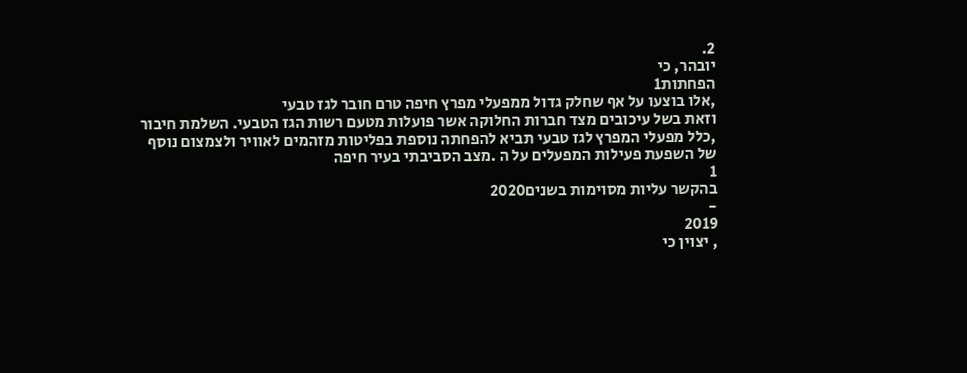2.
יובהר, כי
הפחתות1
,אלו בוצעו על אף שחלק גדול ממפעלי מפרץ חיפה טרם חובר לגז טבעי
וזאת בשל עיכובים מצד חברות החלוקה אשר פועלות מטעם רשות הגז הטבעי. השלמת חיבור
,כלל מפעלי המפרץ לגז טבעי תביא להפחתה נוספת בפליטות מזהמים לאוויר ולצמצום נוסף
של השפעת פעילות המפעלים על ה .מצב הסביבתי בעיר חיפה
1
בהקשר עליות מסוימות בשנים2020
-
2019
, יצוין כי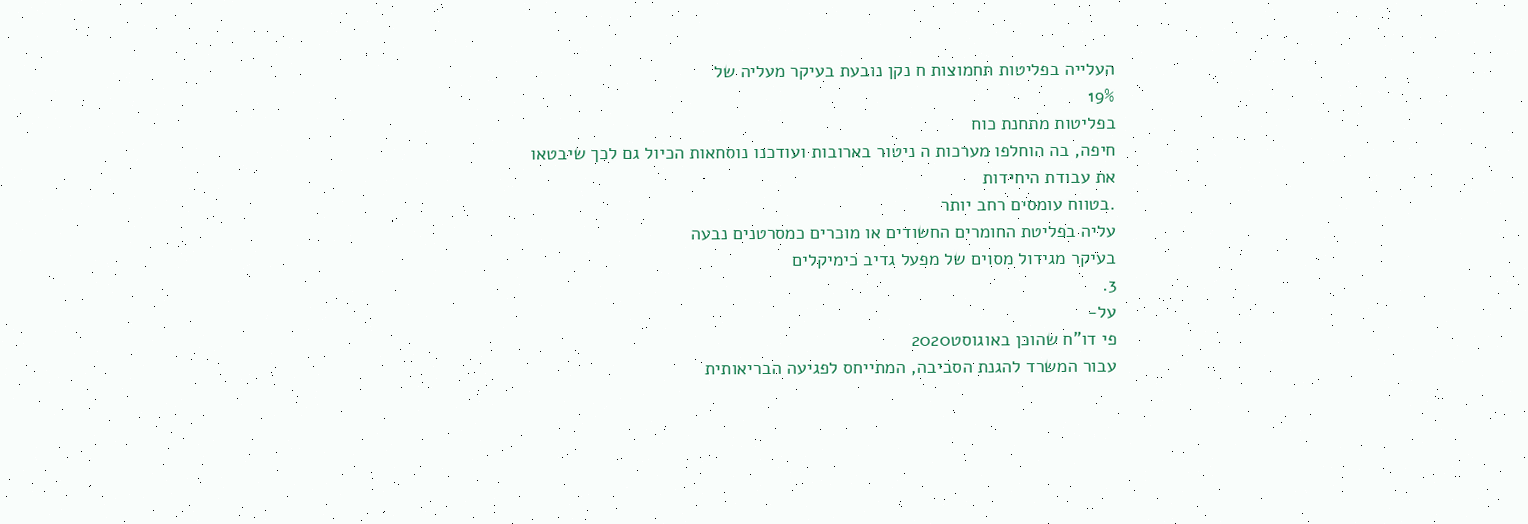העלייה בפליטות תחמוצות ח נקן נובעת בעיקר מעליה של
19%
בפליטות מתחנת כוח
חיפה, בה הוחלפו מערכות ה ניטור בארובות ועודכנו נוסחאות הכיול גם לכך שיבטאו
את עבודת היחידות
.בטווח עומסים רחב יותר
עליה בפליטת החומרים החשודים או מוכרים כמסרטנים נבעה
בעיקר מגידול מסוים של מפעל גדיב כימיקלים
3.
על-
פי דו"ח שהוכן באוגוסט2020
עבור המשרד להגנת הסביבה, המתייחס לפגיעה הבריאותית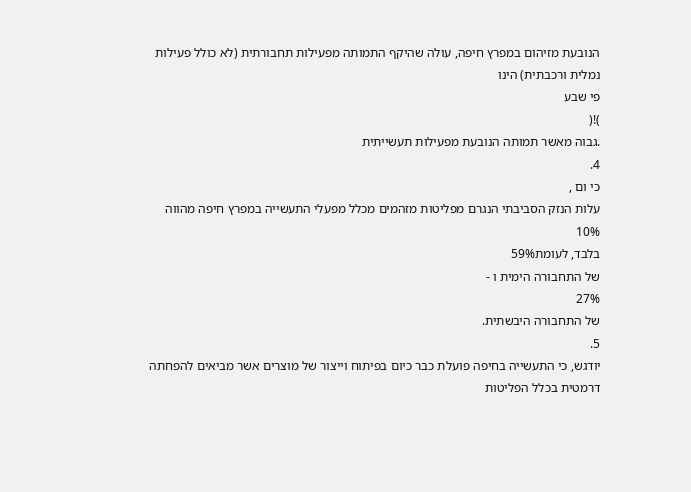הנובעת מזיהום במפרץ חיפה, עולה שהיקף התמותה מפעילות תחבורתית (לא כולל פעילות
נמלית ורכבתית) הינו
פי שבע
)!(
.גבוה מאשר תמותה הנובעת מפעילות תעשייתית
4.
כי ום ,
עלות הנזק הסביבתי הנגרם מפליטות מזהמים מכלל מפעלי התעשייה במפרץ חיפה מהווה
10%
בלבד, לעומת59%
של התחבורה הימית ו -
27%
של התחבורה היבשתית.
5.
יודגש, כי התעשייה בחיפה פועלת כבר כיום בפיתוח וייצור של מוצרים אשר מביאים להפחתה
דרמטית בכלל הפליטות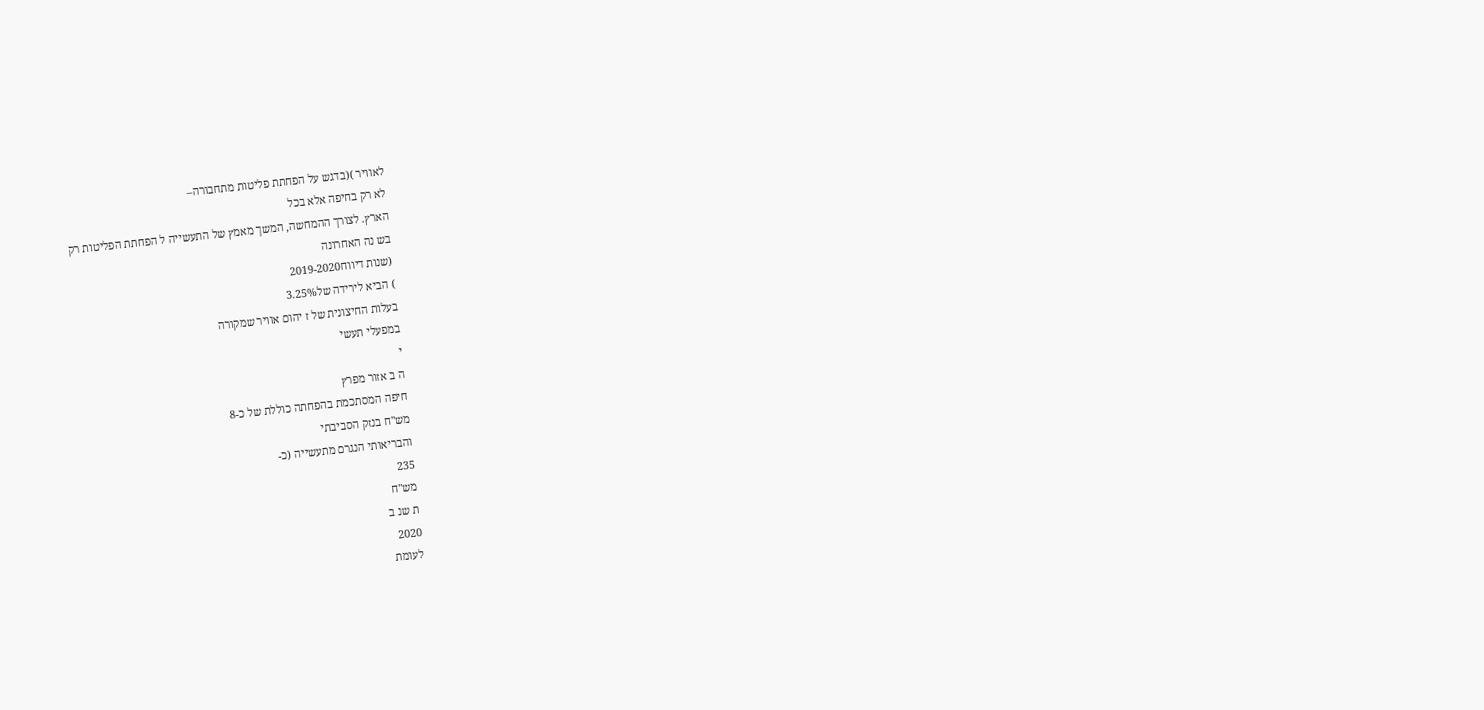לאוויר )(בדגש על הפחתת פליטות מתחבורה–
לא רק בחיפה אלא בכל
הארץ. לצורך ההמחשה, המשך מאמץ של התעשייה ל הפחתת הפליטות רק
בש נה האחרונה
(שנות דיווח2019-2020
) הביא לירידה של3.25%
בעלות החיצונית של ז יהום אוויר שמקורה
במפעלי תעשי
י
ה ב אזור מפרץ
חיפה המסתכמת בהפחתה כוללת של כ-8
מש"ח בנזק הסביבתי
והבריאותי הנגרם מתעשייה (כ-
235
מש"ח
ת שנ ב
2020
לעומת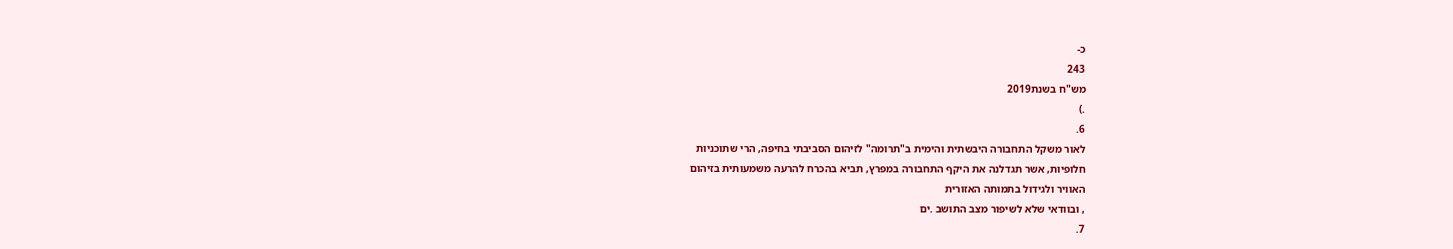כ-
243
מש"ח בשנת2019
.)
6.
לאור משקל התחבורה היבשתית והימית ב"תרומה" לזיהום הסביבתי בחיפה, הרי שתוכניות
חלופיות, אשר תגדלנה את היקף התחבורה במפרץ, תביא בהכרח להרעה משמעותית בזיהום
האוויר ולגידול בתמותה האזורית
, ובוודאי שלא לשיפור מצב התושב .ים
7.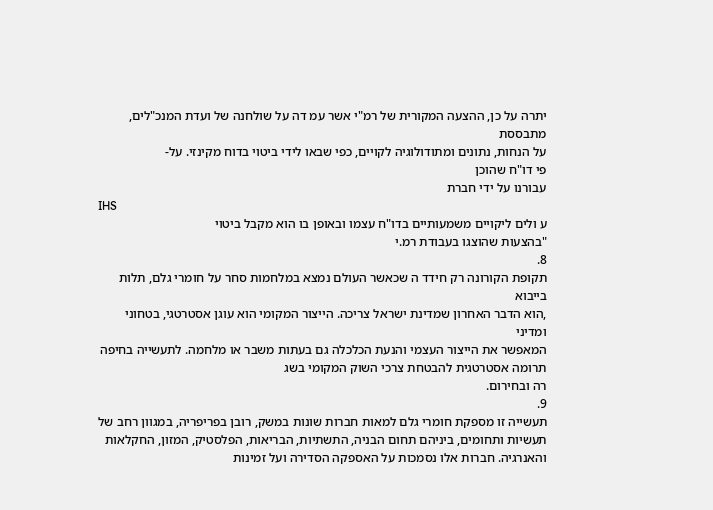יתרה על כן, ההצעה המקורית של רמ"י אשר עמ דה על שולחנה של ועדת המנכ"לים, מתבססת
על הנחות, נתונים ומתודולוגיה לקויים, כפי שבאו לידי ביטוי בדוח מקינזי. על-
פי דו"ח שהוכן
עבורנו על ידי חברת
IHS
ע ולים ליקויים משמעותיים בדו"ח עצמו ובאופן בו הוא מקבל ביטוי
"בהצעות שהוצגו בעבודת רמ.י
8.
תקופת הקורונה רק חידד ה שכאשר העולם נמצא במלחמות סחר על חומרי גלם, תלות בייבוא
,הוא הדבר האחרון שמדינת ישראל צריכה. הייצור המקומי הוא עוגן אסטרטגי, בטחוני ומדיני
המאפשר את הייצור העצמי והנעת הכלכלה גם בעתות משבר או מלחמה. לתעשייה בחיפה
תרומה אסטרטגית להבטחת צרכי השוק המקומי בשג
רה ובחירום.
9.
תעשייה זו מספקת חומרי גלם למאות חברות שונות במשק, רובן בפריפריה, במגוון רחב של
תעשיות ותחומים, ביניהם תחום הבניה, התשתיות, הבריאות, הפלסטיק, המזון, החקלאות
והאנרגיה. חברות אלו נסמכות על האספקה הסדירה ועל זמינות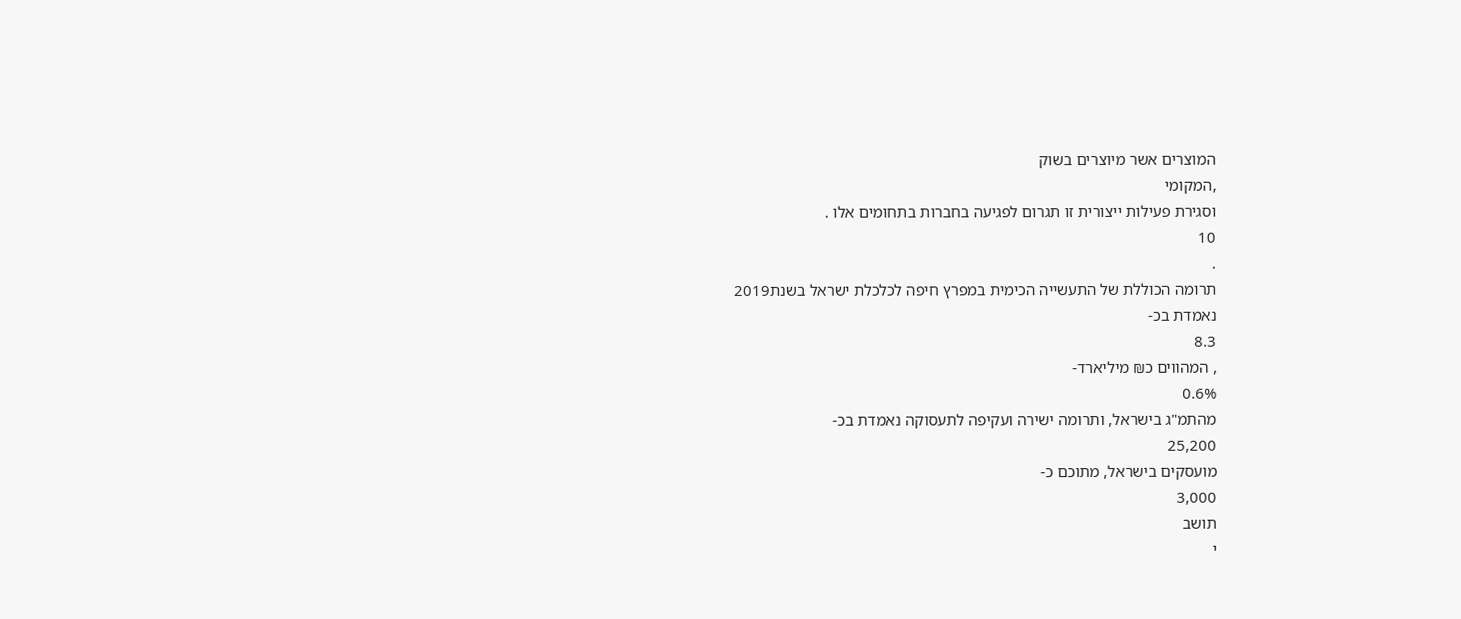המוצרים אשר מיוצרים בשוק
,המקומי
וסגירת פעילות ייצורית זו תגרום לפגיעה בחברות בתחומים אלו .
10
.
תרומה הכוללת של התעשייה הכימית במפרץ חיפה לכלכלת ישראל בשנת2019
נאמדת בכ-
8.3
, המהווים כ₪ מיליארד-
0.6%
מהתמ"ג בישראל, ותרומה ישירה ועקיפה לתעסוקה נאמדת בכ-
25,200
מועסקים בישראל, מתוכם כ-
3,000
תושב
י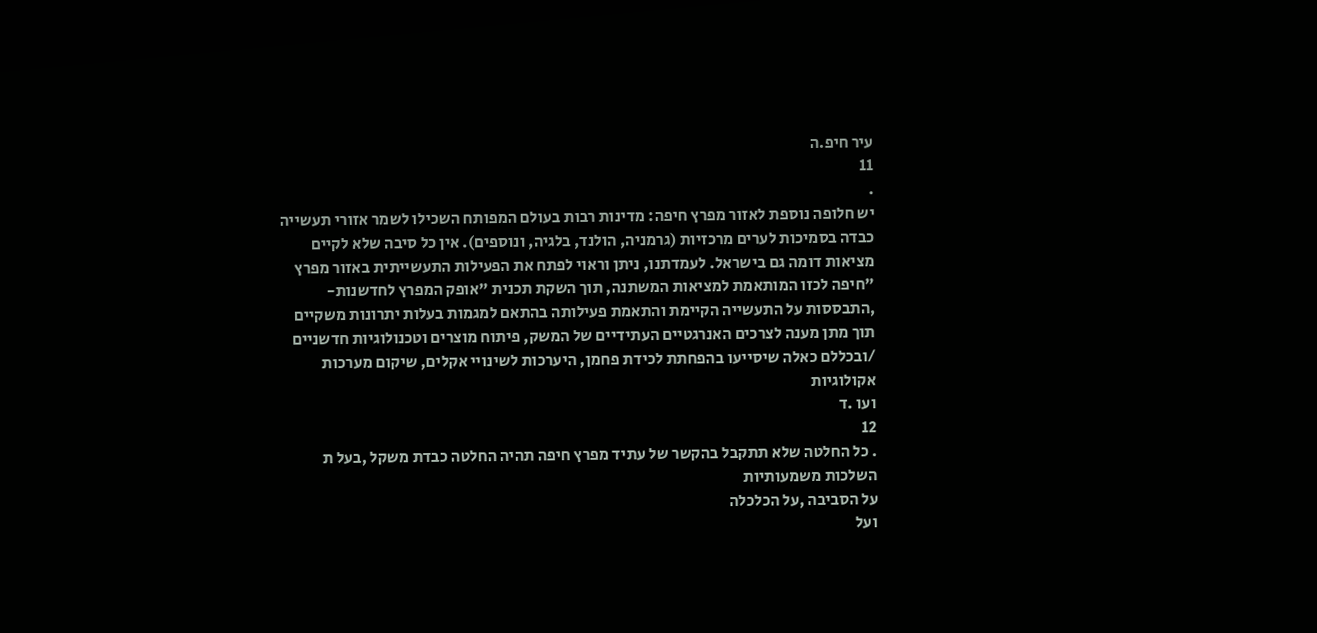עיר חיפ.ה
11
.
יש חלופה נוספת לאזור מפרץ חיפה: מדינות רבות בעולם המפותח השכילו לשמר אזורי תעשייה
כבדה בסמיכות לערים מרכזיות (גרמניה, הולנד, בלגיה, ונוספים). אין כל סיבה שלא לקיים
מציאות דומה גם בישראל. לעמדתנו, ניתן וראוי לפתח את הפעילות התעשייתית באזור מפרץ
"חיפה לכזו המותאמת למציאות המשתנה, תוך השקת תכנית "אופק המפרץ לחדשנות-
,התבססות על התעשייה הקיימת והתאמת פעילותה בהתאם למגמות בעלות יתרונות משקיים
תוך מתן מענה לצרכים האנרגטיים העתידיים של המשק, פיתוח מוצרים וטכנולוגיות חדשניים
/ובכללם כאלה שיסייעו בהפחתת לכידת פחמן, היערכות לשינויי אקלים, שיקום מערכות
אקולוגיות
ועו .ד
12
. כל החלטה שלא תתקבל בהקשר של עתיד מפרץ חיפה תהיה החלטה כבדת משקל ,בעל ת
השלכות משמעותיות
על הסביבה ,על הכלכלה
ועל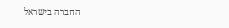החברה בישראל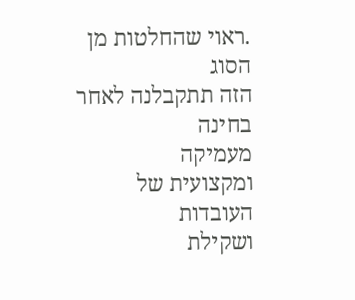.ראוי שהחלטות מן הסוג
הזה תתקבלנה לאחר בחינה
מעמיקה
ומקצועית של
העובדות
ושקילת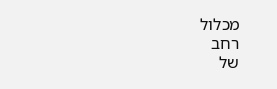מכלול
רחב
של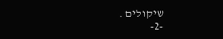שיקולים .
-2-